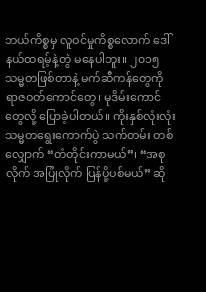ဘယ်ကိစ္စမှ လူဝင်မှုကိစ္စလောက် ဒေါ်နယ်ထရမ့်နဲ့တွဲ မနေပါဘူး။ ၂၀၁၅ သမ္မတဖြစ်တာနဲ့ မက်ဆီကန်တွေကို ရာဇဝတ်ကောင်တွေ၊ မုဒိမ်းကောင် တွေလို့ ပြောခဲ့ပါတယ်။ ကိုးနှစ်လုံးလုံး သမ္မတရွေးကောက်ပွဲ သက်တမ်း တစ်လျှောက် “တံတိုင်းကာမယ်”၊ “အစုလိုက် အပြုံလိုက် ပြန်ပို့ပစ်မယ်” ဆို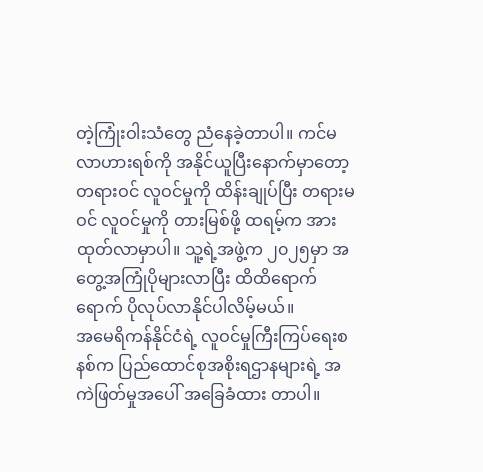တဲ့ကြုံးဝါးသံတွေ ညံနေခဲ့တာပါ။ ကင်မလာဟားရစ်ကို အနိုင်ယူပြီးနောက်မှာတော့ တရားဝင် လူဝင်မှုကို ထိန်းချုပ်ပြီး တရားမဝင် လူဝင်မှုကို တားမြစ်ဖို့ ထရမ့်က အားထုတ်လာမှာပါ။ သူ့ရဲ့အဖွဲ့က ၂၀၂၅မှာ အတွေ့အကြုံပိုများလာပြီး ထိထိရောက်ရောက် ပိုလုပ်လာနိုင်ပါလိမ့်မယ်။
အမေရိကန်နိုင်ငံရဲ့ လူဝင်မှုကြီးကြပ်ရေးစနစ်က ပြည်ထောင်စုအစိုးရဌာနများရဲ့ အကဲဖြတ်မှုအပေါ် အခြေခံထား တာပါ။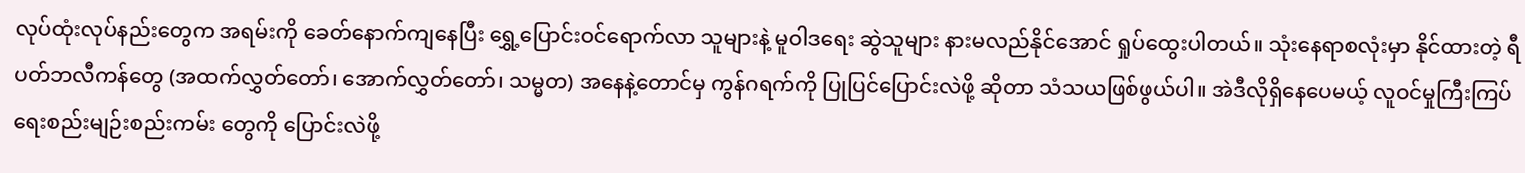လုပ်ထုံးလုပ်နည်းတွေက အရမ်းကို ခေတ်နောက်ကျနေပြီး ရွှေ့ပြောင်းဝင်ရောက်လာ သူများနဲ့ မူဝါဒရေး ဆွဲသူများ နားမလည်နိုင်အောင် ရှုပ်ထွေးပါတယ်။ သုံးနေရာစလုံးမှာ နိုင်ထားတဲ့ ရီပတ်ဘလီကန်တွေ (အထက်လွှတ်တော်၊ အောက်လွှတ်တော်၊ သမ္မတ) အနေနဲ့တောင်မှ ကွန်ဂရက်ကို ပြုပြင်ပြောင်းလဲဖို့ ဆိုတာ သံသယဖြစ်ဖွယ်ပါ။ အဲဒီလိုရှိနေပေမယ့် လူဝင်မှုကြီးကြပ်ရေးစည်းမျဉ်းစည်းကမ်း တွေကို ပြောင်းလဲဖို့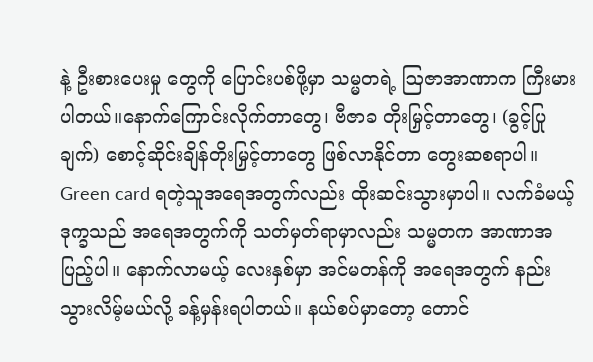နဲ့ ဦးစားပေးမှု တွေကို ပြောင်းပစ်ဖို့မှာ သမ္မတရဲ့ ဩဇာအာဏာက ကြီးမားပါတယ်။နောက်ကြောင်းလိုက်တာတွေ၊ ဗီဇာခ တိုးမြှင့်တာတွေ၊ (ခွင့်ပြုချက်) စောင့်ဆိုင်းချိန်တိုးမြှင့်တာတွေ ဖြစ်လာနိုင်တာ တွေးဆစရာပါ။ Green card ရတဲ့သူအရေအတွက်လည်း ထိုးဆင်းသွားမှာပါ။ လက်ခံမယ့် ဒုက္ခသည် အရေအတွက်ကို သတ်မှတ်ရာမှာလည်း သမ္မတက အာဏာအပြည့်ပါ။ နောက်လာမယ့် လေးနှစ်မှာ အင်မတန်ကို အရေအတွက် နည်းသွားလိမ့်မယ်လို့ ခန့်မှန်းရပါတယ်။ နယ်စပ်မှာတော့ တောင်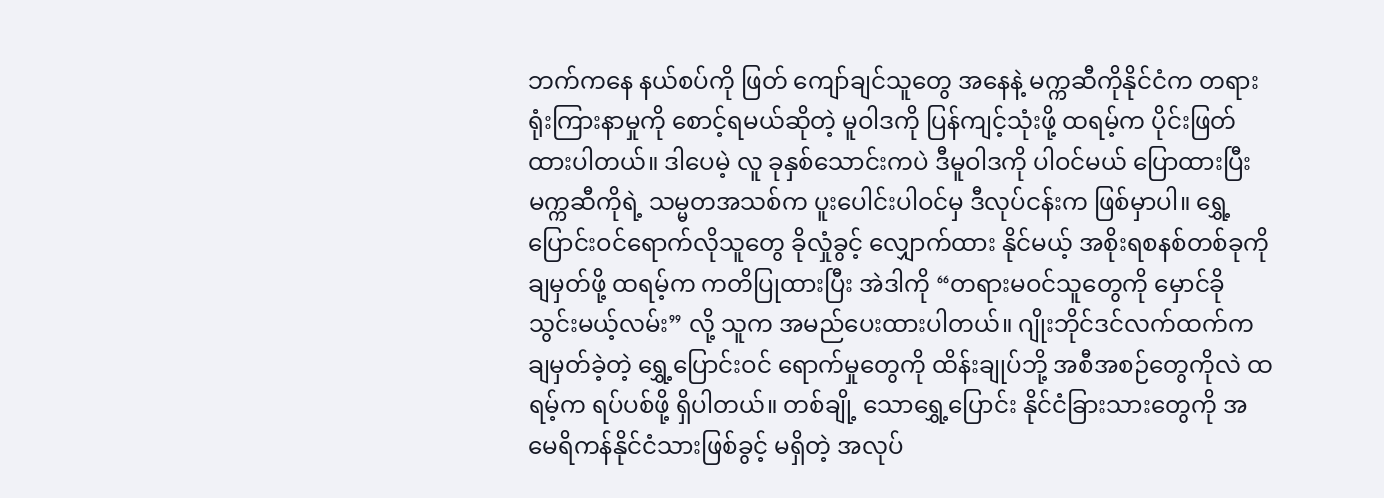ဘက်ကနေ နယ်စပ်ကို ဖြတ် ကျော်ချင်သူတွေ အနေနဲ့ မက္ကဆီကိုနိုင်ငံက တရားရုံးကြားနာမှုကို စောင့်ရမယ်ဆိုတဲ့ မူဝါဒကို ပြန်ကျင့်သုံးဖို့ ထရမ့်က ပိုင်းဖြတ်ထားပါတယ်။ ဒါပေမဲ့ လူ ခုနှစ်သောင်းကပဲ ဒီမူဝါဒကို ပါဝင်မယ် ပြောထားပြီး မက္ကဆီကိုရဲ့ သမ္မတအသစ်က ပူးပေါင်းပါဝင်မှ ဒီလုပ်ငန်းက ဖြစ်မှာပါ။ ရွှေ့ပြောင်းဝင်ရောက်လိုသူတွေ ခိုလှုံခွင့် လျှောက်ထား နိုင်မယ့် အစိုးရစနစ်တစ်ခုကို ချမှတ်ဖို့ ထရမ့်က ကတိပြုထားပြီး အဲဒါကို “တရားမဝင်သူတွေကို မှောင်ခိုသွင်းမယ့်လမ်း” လို့ သူက အမည်ပေးထားပါတယ်။ ဂျိုးဘိုင်ဒင်လက်ထက်က ချမှတ်ခဲ့တဲ့ ရွှေ့ပြောင်းဝင် ရောက်မှုတွေကို ထိန်းချုပ်ဘို့ အစီအစဉ်တွေကိုလဲ ထရမ့်က ရပ်ပစ်ဖို့ ရှိပါတယ်။ တစ်ချို့ သောရွှေ့ပြောင်း နိုင်ငံခြားသားတွေကို အမေရိကန်နိုင်ငံသားဖြစ်ခွင့် မရှိတဲ့ အလုပ်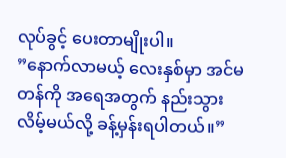လုပ်ခွင့် ပေးတာမျိုးပါ။
”နောက်လာမယ့် လေးနှစ်မှာ အင်မတန်ကို အရေအတွက် နည်းသွားလိမ့်မယ်လို့ ခန့်မှန်းရပါတယ်။”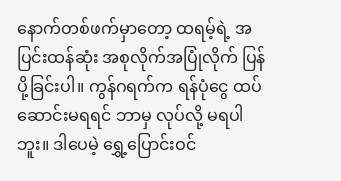နောက်တစ်ဖက်မှာတော့ ထရမ့်ရဲ့ အပြင်းထန်ဆုံး အစုလိုက်အပြုံလိုက် ပြန်ပို့ခြင်းပါ။ ကွန်ဂရက်က ရန်ပုံငွေ ထပ်ဆောင်းမရရင် ဘာမှ လုပ်လို့ မရပါဘူး။ ဒါပေမဲ့ ရွှေ့ပြောင်းဝင်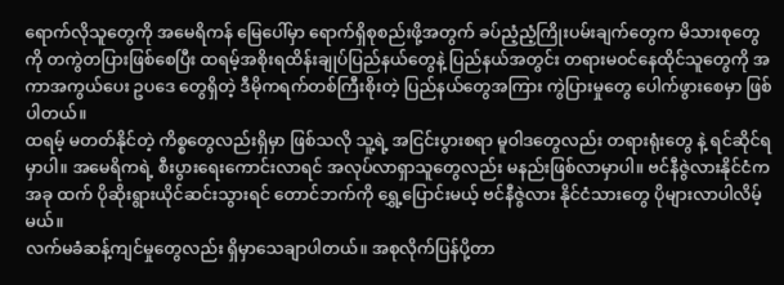ရောက်လိုသူတွေကို အမေရိကန် မြေပေါ်မှာ ရောက်ရှိစုစည်းဖို့အတွက် ခပ်ညံ့ညံ့ကြိုးပမ်းချက်တွေက မိသားစုတွေကို တကွဲတပြားဖြစ်စေပြီး ထရမ့်အစိုးရထိန်းချုပ်ပြည်နယ်တွေနဲ့ ပြည်နယ်အတွင်း တရားမဝင်နေထိုင်သူတွေကို အကာအကွယ်ပေး ဥပဒေ တွေရှိတဲ့ ဒီမိုကရက်တစ်ကြီးစိုးတဲ့ ပြည်နယ်တွေအကြား ကွဲပြားမှုတွေ ပေါက်ဖွားစေမှာ ဖြစ်ပါတယ်။
ထရမ့် မတတ်နိုင်တဲ့ ကိစ္စတွေလည်းရှိမှာ ဖြစ်သလို သူ့ရဲ့ အငြင်းပွားစရာ မူဝါဒတွေလည်း တရားရုံးတွေ နဲ့ ရင်ဆိုင်ရမှာပါ။ အမေရိကရဲ့ စီးပွားရေးကောင်းလာရင် အလုပ်လာရှာသူတွေလည်း မနည်းဖြစ်လာမှာပါ။ ဗင်နီဇွဲလားနိုင်ငံက အခု ထက် ပိုဆိုးရွားယိုင်ဆင်းသွားရင် တောင်ဘက်ကို ရွှေ့ပြောင်းမယ့် ဗင်နီဇွဲလား နိုင်ငံသားတွေ ပိုများလာပါလိမ့်မယ်။
လက်မခံဆန့်ကျင်မှုတွေလည်း ရှိမှာသေချာပါတယ်။ အစုလိုက်ပြန်ပို့တာ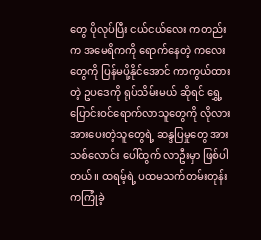တွေ ပိုလုပ်ပြီး ငယ်ငယ်လေး ကတည်းက အမေရိကကို ရောက်နေတဲ့ ကလေးတွေကို ပြန်မပို့နိုင်အောင် ကာကွယ်ထားတဲ့ ဥပဒေကို ရုပ်သိမ်းမယ် ဆိုရင် ရွှေ့ပြောင်းဝင်ရောက်လာသူတွေကို လိုလားအားပေးတဲ့သူတွေရဲ့ ဆန္ဒပြမှုတွေ အားသစ်လောင်း ပေါ်ထွက် လာဦးမှာ ဖြစ်ပါတယ်။ ထရမ့်ရဲ့ ပထမသက်တမ်းတုန်းကကြုံခဲ့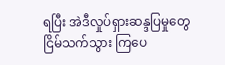ရပြီး အဲဒီလှုပ်ရှားဆန္ဒပြမှုတွေ ငြိမ်သက်သွား ကြပေ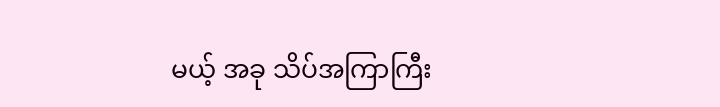မယ့် အခု သိပ်အကြာကြီး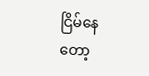ငြိမ်နေတော့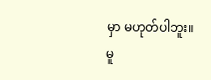မှာ မဟုတ်ပါဘူး။
မူ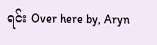ရင်း Over here by, Aryn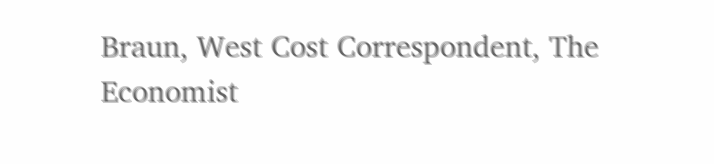Braun, West Cost Correspondent, The Economist